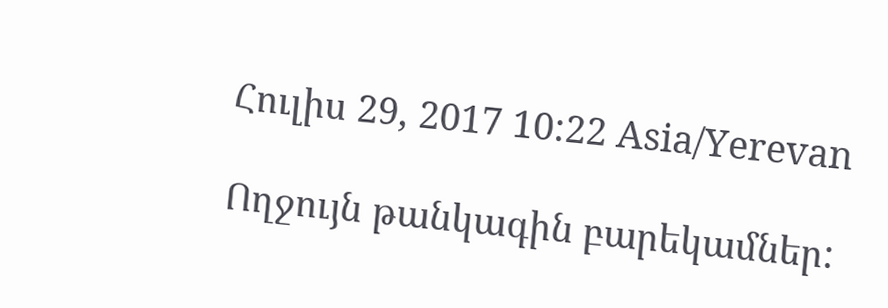Հուլիս 29, 2017 10:22 Asia/Yerevan

Ողջույն թանկագին բարեկամներ: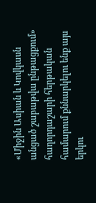«Միջին Ասիան և Կովկասն անցած շաբաթվա ընթացքում» հաղորդաշարի հերթական համարում քննարկելու ենք այս երկու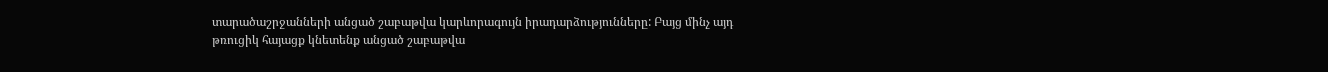տարածաշրջանների անցած շաբաթվա կարևորագույն իրադարձությունները: Բայց մինչ այդ թռուցիկ հայացք կնետենք անցած շաբաթվա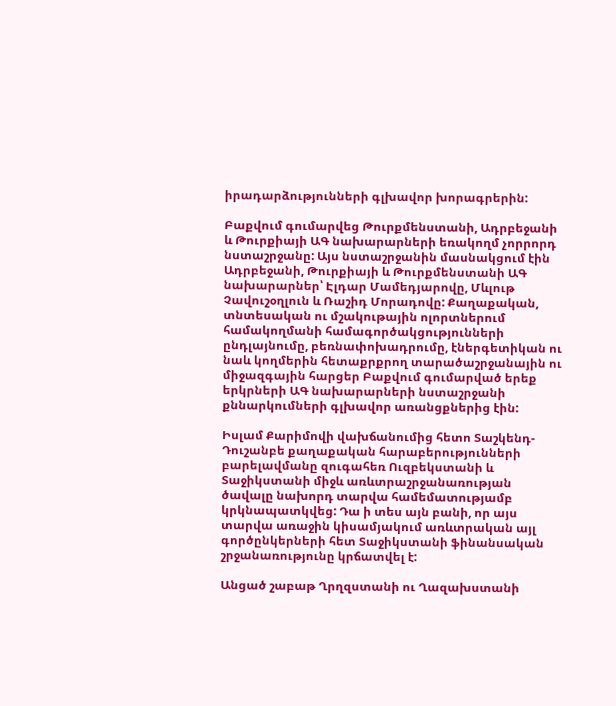իրադարձությունների գլխավոր խորագրերին:

Բաքվում գումարվեց Թուրքմենստանի, Ադրբեջանի և Թուրքիայի ԱԳ նախարարների եռակողմ չորրորդ նստաշրջանը: Այս նստաշրջանին մասնակցում էին Ադրբեջանի, Թուրքիայի և Թուրքմենստանի ԱԳ նախարարներ՝ Էլդար Մամեդյարովը, Մևլութ Չավուշօղլուն և Ռաշիդ Մորադովը: Քաղաքական, տնտեսական ու մշակութային ոլորտներում համակողմանի համագործակցությունների ընդլայնումը, բեռնափոխադրումը, էներգետիկան ու նաև կողմերին հետաքրքրող տարածաշրջանային ու միջազգային հարցեր Բաքվում գումարված երեք երկրների ԱԳ նախարարների նստաշրջանի քննարկումների գլխավոր առանցքներից էին:

Իսլամ Քարիմովի վախճանումից հետո Տաշկենդ-Դուշանբե քաղաքական հարաբերությունների բարելավմանը զուգահեռ Ուզբեկստանի և Տաջիկստանի միջև առևտրաշրջանառության ծավալը նախորդ տարվա համեմատությամբ կրկնապատկվեց: Դա ի տես այն բանի, որ այս տարվա առաջին կիսամյակում առևտրական այլ գործընկերների հետ Տաջիկստանի ֆինանսական շրջանառությունը կրճատվել է:

Անցած շաբաթ Ղրղզստանի ու Ղազախստանի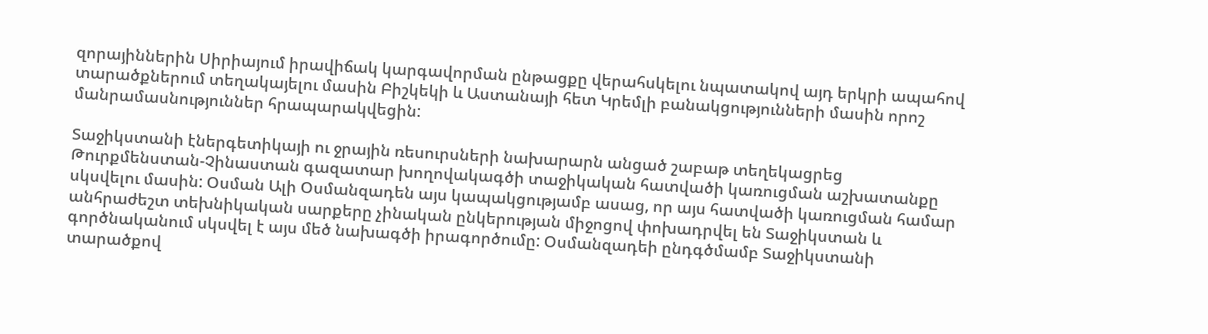զորայիններին Սիրիայում իրավիճակ կարգավորման ընթացքը վերահսկելու նպատակով այդ երկրի ապահով տարածքներում տեղակայելու մասին Բիշկեկի և Աստանայի հետ Կրեմլի բանակցությունների մասին որոշ մանրամասնություններ հրապարակվեցին:

Տաջիկստանի էներգետիկայի ու ջրային ռեսուրսների նախարարն անցած շաբաթ տեղեկացրեց Թուրքմենստան-Չինաստան գազատար խողովակագծի տաջիկական հատվածի կառուցման աշխատանքը սկսվելու մասին: Օսման Ալի Օսմանզադեն այս կապակցությամբ ասաց, որ այս հատվածի կառուցման համար անհրաժեշտ տեխնիկական սարքերը չինական ընկերության միջոցով փոխադրվել են Տաջիկստան և գործնականում սկսվել է այս մեծ նախագծի իրագործումը: Օսմանզադեի ընդգծմամբ Տաջիկստանի տարածքով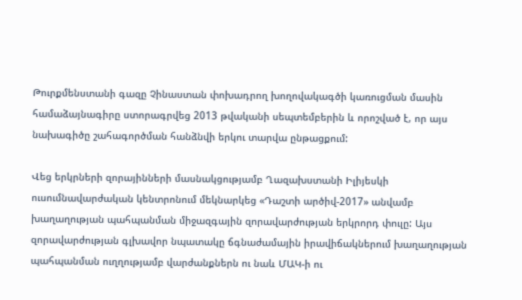Թուրքմենստանի գազը Չինաստան փոխադրող խողովակագծի կառուցման մասին համաձայնագիրը ստորագրվեց 2013 թվականի սեպտեմբերին և որոշված է, որ այս նախագիծը շահագործման հանձնվի երկու տարվա ընթացքում:

Վեց երկրների զորայինների մասնակցությամբ Ղազախստանի Իլիյեսկի ուսումնավարժական կենտրոնում մեկնարկեց «Դաշտի արծիվ-2017» անվամբ խաղաղության պահպանման միջազգային զորավարժության երկրորդ փուլը: Այս զորավարժության գլխավոր նպատակը ճգնաժամային իրավիճակներում խաղաղության պահպանման ուղղությամբ վարժանքներն ու նաև ՄԱԿ-ի ու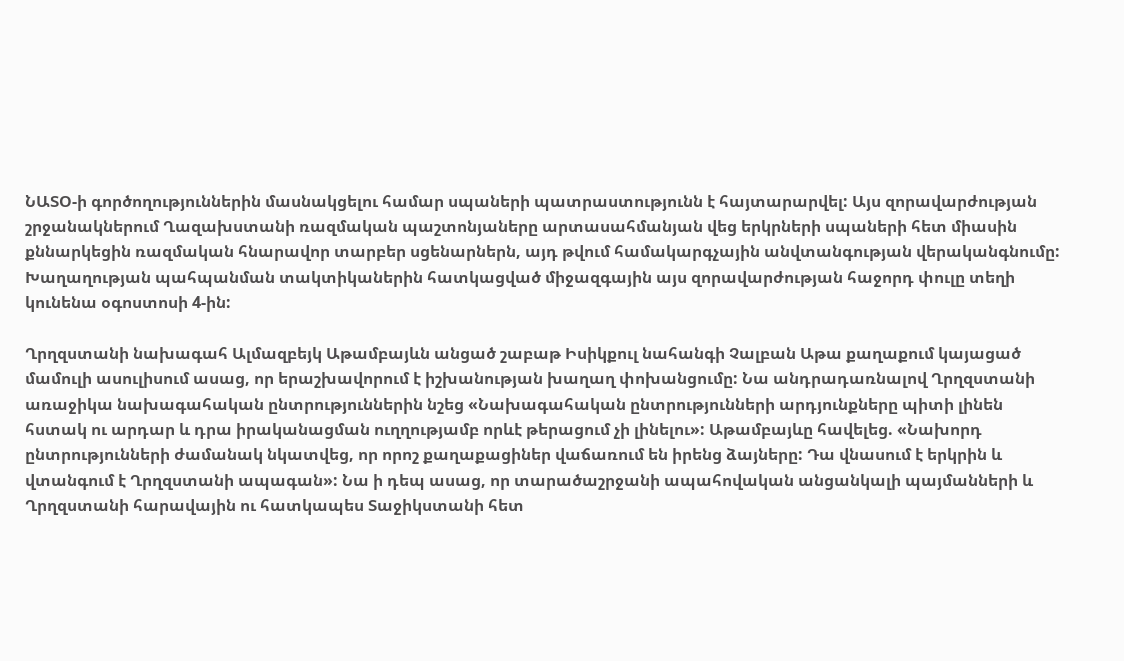ՆԱՏՕ-ի գործողություններին մասնակցելու համար սպաների պատրաստությունն է հայտարարվել: Այս զորավարժության շրջանակներում Ղազախստանի ռազմական պաշտոնյաները արտասահմանյան վեց երկրների սպաների հետ միասին քննարկեցին ռազմական հնարավոր տարբեր սցենարներն, այդ թվում համակարգչային անվտանգության վերականգնումը: Խաղաղության պահպանման տակտիկաներին հատկացված միջազգային այս զորավարժության հաջորդ փուլը տեղի կունենա օգոստոսի 4-ին:

Ղրղզստանի նախագահ Ալմազբեյկ Աթամբայևն անցած շաբաթ Իսիկքուլ նահանգի Չալբան Աթա քաղաքում կայացած մամուլի ասուլիսում ասաց, որ երաշխավորում է իշխանության խաղաղ փոխանցումը: Նա անդրադառնալով Ղրղզստանի առաջիկա նախագահական ընտրություններին նշեց «Նախագահական ընտրությունների արդյունքները պիտի լինեն հստակ ու արդար և դրա իրականացման ուղղությամբ որևէ թերացում չի լինելու»: Աթամբայևը հավելեց. «Նախորդ ընտրությունների ժամանակ նկատվեց, որ որոշ քաղաքացիներ վաճառում են իրենց ձայները: Դա վնասում է երկրին և վտանգում է Ղրղզստանի ապագան»: Նա ի դեպ ասաց, որ տարածաշրջանի ապահովական անցանկալի պայմանների և Ղրղզստանի հարավային ու հատկապես Տաջիկստանի հետ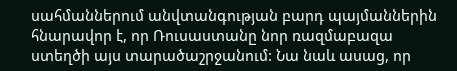սահմաններում անվտանգության բարդ պայմաններին հնարավոր է, որ Ռուսաստանը նոր ռազմաբազա ստեղծի այս տարածաշրջանում: Նա նաև ասաց, որ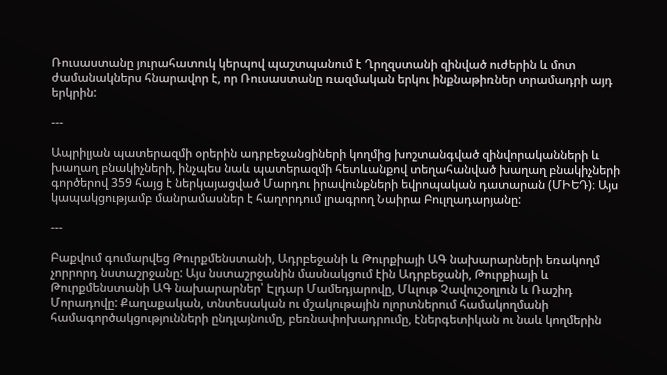Ռուսաստանը յուրահատուկ կերպով պաշտպանում է Ղրղզստանի զինված ուժերին և մոտ ժամանակներս հնարավոր է, որ Ռուսաստանը ռազմական երկու ինքնաթիռներ տրամադրի այդ երկրին:

---

Ապրիլյան պատերազմի օրերին ադրբեջանցիների կողմից խոշտանգված զինվորականների և խաղաղ բնակիչների, ինչպես նաև պատերազմի հետևանքով տեղահանված խաղաղ բնակիչների գործերով 359 հայց է ներկայացված Մարդու իրավունքների եվրոպական դատարան (ՄԻԵԴ)։ Այս կապակցությամբ մանրամասներ է հաղորդում լրագրող Նաիրա Բուլղադարյանը:

---

Բաքվում գումարվեց Թուրքմենստանի, Ադրբեջանի և Թուրքիայի ԱԳ նախարարների եռակողմ չորրորդ նստաշրջանը: Այս նստաշրջանին մասնակցում էին Ադրբեջանի, Թուրքիայի և Թուրքմենստանի ԱԳ նախարարներ՝ Էլդար Մամեդյարովը, Մևլութ Չավուշօղլուն և Ռաշիդ Մորադովը: Քաղաքական, տնտեսական ու մշակութային ոլորտներում համակողմանի համագործակցությունների ընդլայնումը, բեռնափոխադրումը, էներգետիկան ու նաև կողմերին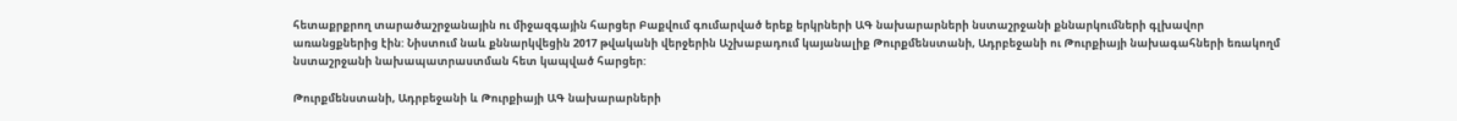հետաքրքրող տարածաշրջանային ու միջազգային հարցեր Բաքվում գումարված երեք երկրների ԱԳ նախարարների նստաշրջանի քննարկումների գլխավոր առանցքներից էին: Նիստում նաև քննարկվեցին 2017 թվականի վերջերին Աշխաբադում կայանալիք Թուրքմենստանի, Ադրբեջանի ու Թուրքիայի նախագահների եռակողմ նստաշրջանի նախապատրաստման հետ կապված հարցեր:

Թուրքմենստանի, Ադրբեջանի և Թուրքիայի ԱԳ նախարարների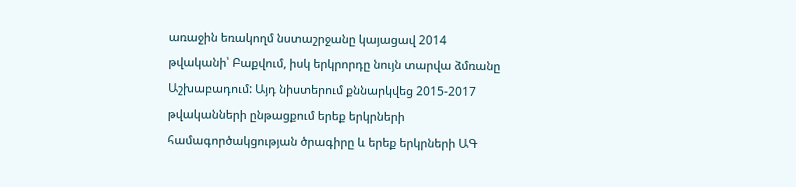առաջին եռակողմ նստաշրջանը կայացավ 2014 թվականի՝ Բաքվում, իսկ երկրորդը նույն տարվա ձմռանը Աշխաբադում: Այդ նիստերում քննարկվեց 2015-2017 թվականների ընթացքում երեք երկրների համագործակցության ծրագիրը և երեք երկրների ԱԳ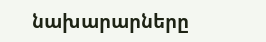նախարարները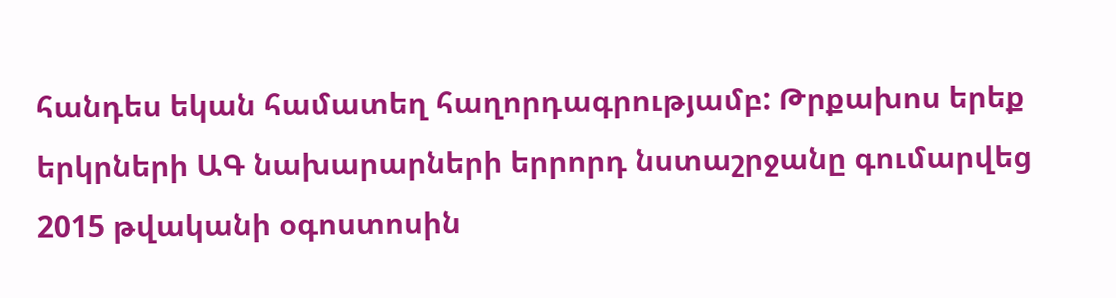հանդես եկան համատեղ հաղորդագրությամբ: Թրքախոս երեք երկրների ԱԳ նախարարների երրորդ նստաշրջանը գումարվեց 2015 թվականի օգոստոսին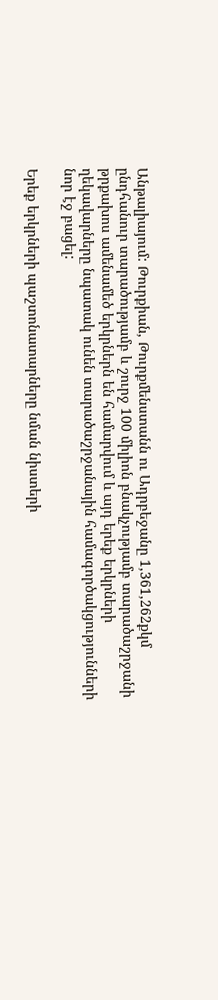Անթալիայում: Թուրքիան, Թուրքմենստանն ու Ադրբեջանը 1,361,262քկմ ընդհանուր տարածությամբ և շուրջ 100 միլիոն բնակչությամբ տարածաշրջանի թրքախոս ամենամեծ երկրներն են համարվում և այդ երեք երկրների ղեկավարները նպատակ ունեն տարածաշրջանային համագործակցությունների նոր էջ բացել:

Երեք երկրների պաշտոնատարները նման նիստերի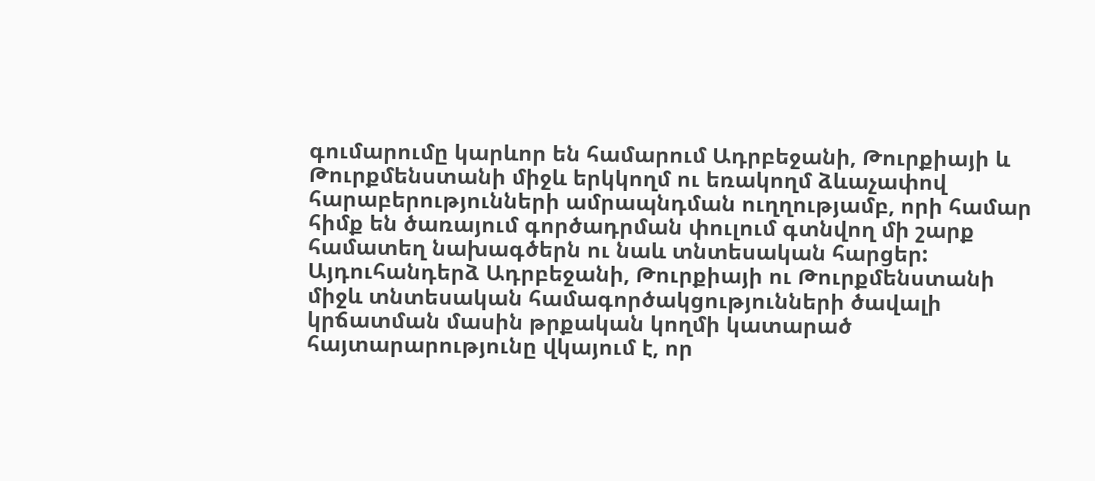գումարումը կարևոր են համարում Ադրբեջանի, Թուրքիայի և Թուրքմենստանի միջև երկկողմ ու եռակողմ ձևաչափով հարաբերությունների ամրապնդման ուղղությամբ, որի համար հիմք են ծառայում գործադրման փուլում գտնվող մի շարք համատեղ նախագծերն ու նաև տնտեսական հարցեր: Այդուհանդերձ Ադրբեջանի, Թուրքիայի ու Թուրքմենստանի միջև տնտեսական համագործակցությունների ծավալի կրճատման մասին թրքական կողմի կատարած հայտարարությունը վկայում է, որ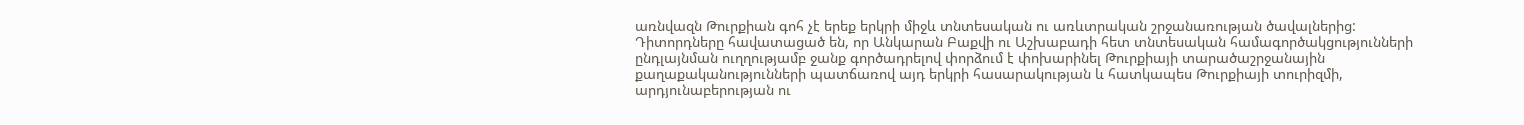առնվազն Թուրքիան գոհ չէ երեք երկրի միջև տնտեսական ու առևտրական շրջանառության ծավալներից: Դիտորդները հավատացած են, որ Անկարան Բաքվի ու Աշխաբադի հետ տնտեսական համագործակցությունների ընդլայնման ուղղությամբ ջանք գործադրելով փորձում է փոխարինել Թուրքիայի տարածաշրջանային քաղաքականությունների պատճառով այդ երկրի հասարակության և հատկապես Թուրքիայի տուրիզմի, արդյունաբերության ու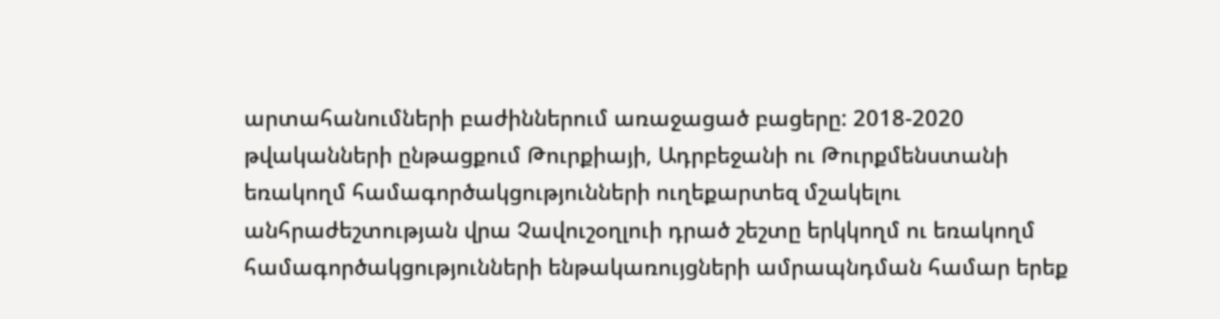արտահանումների բաժիններում առաջացած բացերը: 2018-2020 թվականների ընթացքում Թուրքիայի, Ադրբեջանի ու Թուրքմենստանի եռակողմ համագործակցությունների ուղեքարտեզ մշակելու անհրաժեշտության վրա Չավուշօղլուի դրած շեշտը երկկողմ ու եռակողմ համագործակցությունների ենթակառույցների ամրապնդման համար երեք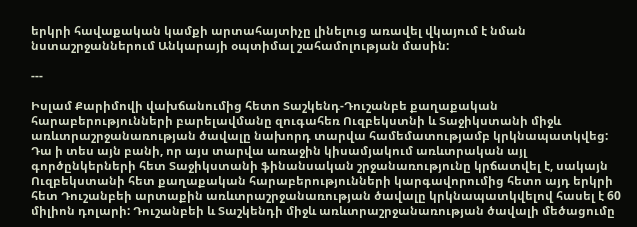երկրի հավաքական կամքի արտահայտիչը լինելուց առավել վկայում է նման նստաշրջաններում Անկարայի օպտիմալ շահամոլության մասին:

---

Իսլամ Քարիմովի վախճանումից հետո Տաշկենդ-Դուշանբե քաղաքական հարաբերությունների բարելավմանը զուգահեռ Ուզբեկստնի և Տաջիկստանի միջև առևտրաշրջանառության ծավալը նախորդ տարվա համեմատությամբ կրկնապատկվեց: Դա ի տես այն բանի, որ այս տարվա առաջին կիսամյակում առևտրական այլ գործընկերների հետ Տաջիկստանի ֆինանսական շրջանառությունը կրճատվել է, սակայն Ուզբեկստանի հետ քաղաքական հարաբերությունների կարգավորումից հետո այդ երկրի հետ Դուշանբեի արտաքին առևտրաշրջանառության ծավալը կրկնապատկվելով հասել է 60 միլիոն դոլարի: Դուշանբեի և Տաշկենդի միջև առևտրաշրջանառության ծավալի մեծացումը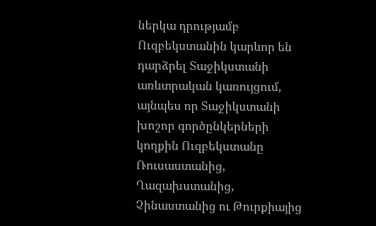ներկա դրությամբ Ուզբեկստանին կարևոր են դարձրել Տաջիկստանի առևտրական կառույցում, այնպես որ Տաջիկստանի խոշոր գործընկերների կողքին Ուզբեկստանը Ռուսաստանից, Ղազախստանից, Չինաստանից ու Թուրքիայից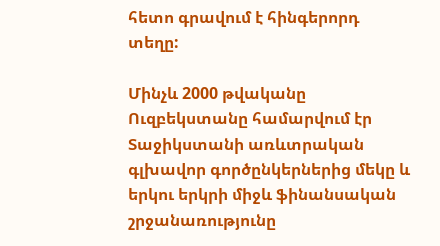հետո գրավում է հինգերորդ տեղը:

Մինչև 2000 թվականը Ուզբեկստանը համարվում էր Տաջիկստանի առևտրական գլխավոր գործընկերներից մեկը և երկու երկրի միջև ֆինանսական շրջանառությունը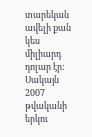տարեկան ավելի քան կես միլիարդ դոլար էր: Սակայն 2007 թվականի երկու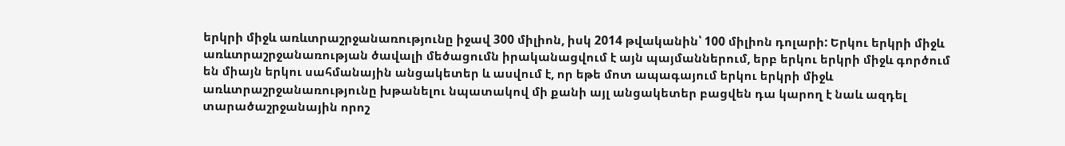երկրի միջև առևտրաշրջանառությունը իջավ 300 միլիոն, իսկ 2014 թվականին՝ 100 միլիոն դոլարի: Երկու երկրի միջև առևտրաշրջանառության ծավալի մեծացումն իրականացվում է այն պայմաններում, երբ երկու երկրի միջև գործում են միայն երկու սահմանային անցակետեր և ասվում է, որ եթե մոտ ապագայում երկու երկրի միջև առևտրաշրջանառությունը խթանելու նպատակով մի քանի այլ անցակետեր բացվեն դա կարող է նաև ազդել տարածաշրջանային որոշ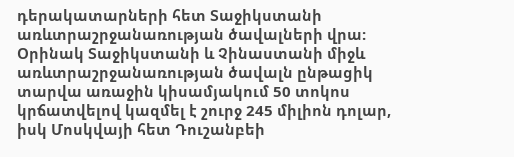դերակատարների հետ Տաջիկստանի առևտրաշրջանառության ծավալների վրա: Օրինակ Տաջիկստանի և Չինաստանի միջև առևտրաշրջանառության ծավալն ընթացիկ տարվա առաջին կիսամյակում 50 տոկոս կրճատվելով կազմել է շուրջ 245 միլիոն դոլար, իսկ Մոսկվայի հետ Դուշանբեի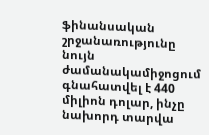ֆինանսական շրջանառությունը նույն ժամանակամիջոցում գնահատվել է 440 միլիոն դոլար, ինչը նախորդ տարվա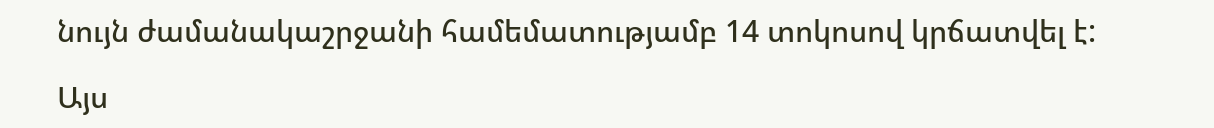նույն ժամանակաշրջանի համեմատությամբ 14 տոկոսով կրճատվել է:

Այս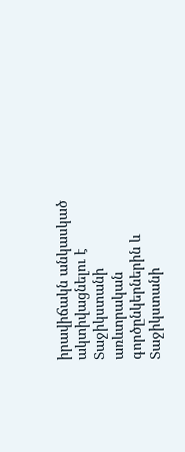իրավիճակն անկասկած ակտիվացնելու է Տաջիկստանի առևտրական գործընկերներին և Տաջիկստանի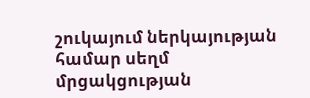շուկայում ներկայության համար սեղմ մրցակցության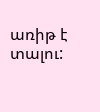առիթ է տալու: